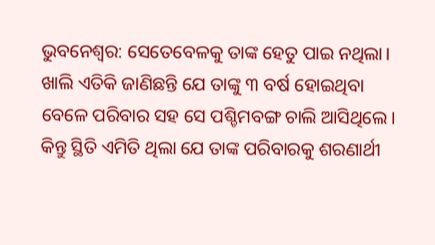ଭୁବନେଶ୍ବର: ସେତେବେଳକୁ ତାଙ୍କ ହେତୁ ପାଇ ନଥିଲା। ଖାଲି ଏତିକି ଜାଣିଛନ୍ତି ଯେ ତାଙ୍କୁ ୩ ବର୍ଷ ହୋଇଥିବା ବେଳେ ପରିବାର ସହ ସେ ପଶ୍ଚିମବଙ୍ଗ ଚାଲି ଆସିଥିଲେ। କିନ୍ତୁ ସ୍ଥିତି ଏମିତି ଥିଲା ଯେ ତାଙ୍କ ପରିବାରକୁ ଶରଣାର୍ଥୀ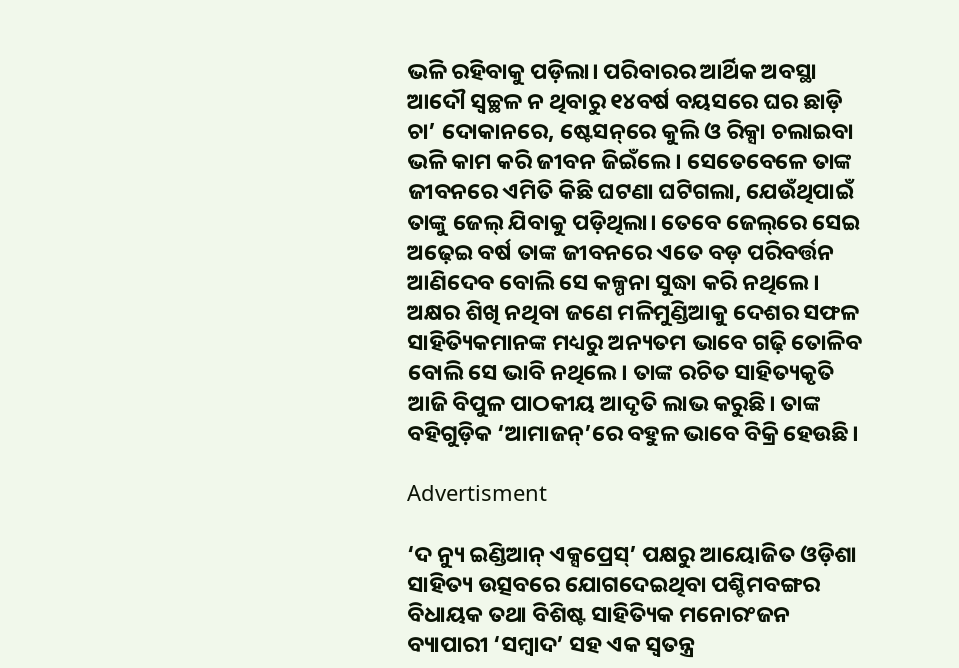ଭଳି ରହିବାକୁ ପଡ଼ିଲା। ପରିବାରର ଆର୍ଥିକ ଅବସ୍ଥା ଆଦୌ ସ୍ବଚ୍ଛଳ ନ ଥିବାରୁ ୧୪ବର୍ଷ ବୟସରେ ଘର ଛାଡ଼ି ଚା’ ଦୋକାନରେ, ଷ୍ଟେସନ୍‌ରେ କୁଲି ଓ ରିକ୍ସା ଚଲାଇବା ଭଳି କାମ କରି ଜୀବନ ଜିଇଁଲେ। ସେତେବେଳେ ତାଙ୍କ ଜୀବନରେ ଏମିତି କିଛି ଘଟଣା ଘଟିଗଲା, ଯେଉଁଥିପାଇଁ ତାଙ୍କୁ ଜେଲ୍‌ ଯିବାକୁ ପଡ଼ିଥିଲା। ତେବେ ଜେଲ୍‌‌‌ରେ ସେଇ ଅଢ଼େଇ ବର୍ଷ ତାଙ୍କ ଜୀବନରେ ଏତେ ବଡ଼ ପରିବର୍ତ୍ତନ ଆଣିଦେବ ବୋଲି ସେ କଳ୍ପନା ସୁଦ୍ଧା କରି ନଥିଲେ। ଅକ୍ଷର ଶିଖି ନଥିବା ଜଣେ ମଳିମୁଣ୍ଡିଆକୁ ଦେଶର ସଫଳ ସାହିତ୍ୟିକମାନଙ୍କ ମଧ୍ୟରୁ ଅନ୍ୟତମ ଭାବେ ଗଢ଼ି ତୋଳିବ ବୋଲି ସେ ଭାବି ନଥିଲେ। ତାଙ୍କ ରଚିତ ସାହିତ୍ୟକୃତି ଆଜି ବିପୁଳ ପାଠକୀୟ ଆଦୃତି ଲାଭ କରୁଛି। ତାଙ୍କ ବହିଗୁଡ଼ିକ ‘ଆମାଜନ୍‌’ରେ ବହୁଳ ଭାବେ ବିକ୍ରି ହେଉଛି।

Advertisment

‘ଦ ନ୍ୟୁ ଇଣ୍ଡିଆନ୍‌ ଏକ୍ସପ୍ରେସ୍‌’ ପକ୍ଷରୁ ଆୟୋଜିତ ଓଡ଼ିଶା ସାହିତ୍ୟ ଉତ୍ସବରେ ଯୋଗଦେଇଥିବା ପଶ୍ଚିମବଙ୍ଗର ବିଧାୟକ ତଥା ବିଶିଷ୍ଟ ସାହିତ୍ୟିକ ମନୋରଂଜନ ବ୍ୟାପାରୀ ‘ସମ୍ବାଦ’ ସହ ଏକ ସ୍ବତନ୍ତ୍ର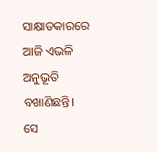ସାକ୍ଷାତକାରରେ ଆଜି ଏଭଳି ଅନୁଭୂତି ବଖାଣିଛନ୍ତି। ସେ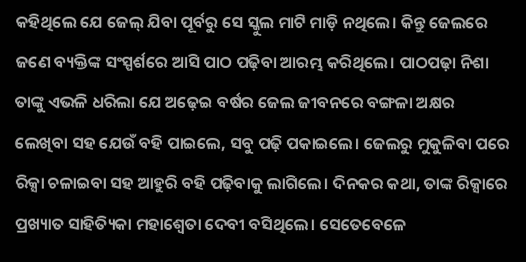କହିଥିଲେ ଯେ ଜେଲ୍‌ ଯିବା ପୂର୍ବରୁ ସେ ସ୍କୁଲ ମାଟି ମାଡ଼ି ନଥିଲେ। କିନ୍ତୁ ଜେଲରେ ଜଣେ ବ୍ୟକ୍ତିଙ୍କ ସଂସ୍ପର୍ଶରେ ଆସି ପାଠ ପଢ଼ିବା ଆରମ୍ଭ କରିଥିଲେ। ପାଠପଢ଼ା ନିଶା ତାଙ୍କୁ ଏଭଳି ଧରିଲା ଯେ ଅଢ଼େଇ ବର୍ଷର ଜେଲ ଜୀବନରେ ବଙ୍ଗଳା ଅକ୍ଷର ଲେଖିବା ସହ ଯେଉଁ ବହି ପାଇଲେ, ସବୁ ପଢ଼ି ପକାଇଲେ। ଜେଲରୁ ମୁକୁଳିବା ପରେ ରିକ୍ସା ଚଳାଇବା ସହ ଆହୁରି ବହି ପଢ଼ିବାକୁ ଲାଗିଲେ। ଦିନକର କଥା, ତାଙ୍କ ରିକ୍ସାରେ ପ୍ରଖ୍ୟାତ ସାହିତ୍ୟିକା ମହାଶ୍ବେତା ଦେବୀ ବସିଥିଲେ। ସେତେବେଳେ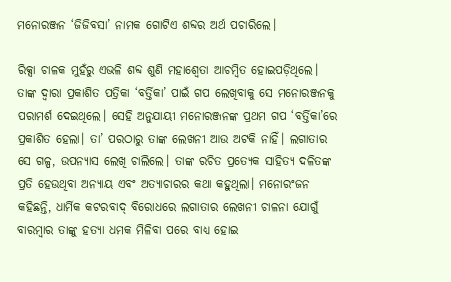ମନୋରଞ୍ଜନ ‘ଜିଜିବସା’ ନାମକ ଗୋଟିଏ ଶବ୍ଦର ଅର୍ଥ ପଚାରିଲେ।

ରିକ୍ସା ଚାଳକ ମୁହଁରୁ ଏଭଳି ଶବ୍ଦ ଶୁଣି ମହାଶ୍ବେତା ଆଚମ୍ବିତ ହୋଇପଡ଼ିଥିଲେ। ତାଙ୍କ ଦ୍ବାରା ପ୍ରକାଶିତ ପତ୍ରିକା ‘ବର୍ତ୍ତିକା’ ପାଇଁ ଗପ ଲେଖିବାକୁ ସେ ମନୋରଞ୍ଜନକୁ ପରାମର୍ଶ ଦେଇଥିଲେ। ସେହି ଅନୁଯାୟୀ ମନୋରଞ୍ଜନଙ୍କ ପ୍ରଥମ ଗପ ‘ବର୍ତ୍ତିକା’ରେ ପ୍ରକାଶିତ ହେଲା। ତା’ ପରଠାରୁ ତାଙ୍କ ଲେଖନୀ ଆଉ ଅଟକି ନାହିଁ। ଲଗାତାର ସେ ଗଳ୍ପ, ଉପନ୍ୟାସ ଲେଖି ଚାଲିଲେ। ତାଙ୍କ ରଚିତ ପ୍ରତ୍ୟେକ ସାହିତ୍ୟ ଦଳିତଙ୍କ ପ୍ରତି ହେଉଥିବା ଅନ୍ୟାୟ ଏବଂ ଅତ୍ୟାଚାରର କଥା କହୁଥିଲା। ମନୋରଂଜନ କହିଛନ୍ତି, ଧାର୍ମିକ କଟରବାଦ୍‌ ବିରୋଧରେ ଲଗାତାର ଲେଖନୀ ଚାଳନା ଯୋଗୁଁ ବାରମ୍ବାର ତାଙ୍କୁ ହତ୍ୟା ଧମକ ମିଳିବା ପରେ ବାଧ୍ୟ ହୋଇ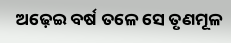ଅଢ଼େଇ ବର୍ଷ ତଳେ ସେ ତୃଣମୂଳ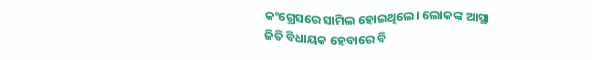କଂଗ୍ରେସରେ ସାମିଲ ହୋଇଥିଲେ। ଲୋକଙ୍କ ଆସ୍ଥା ଜିତି ବିଧାୟକ ହେବାରେ ବି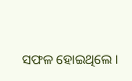ସଫଳ ହୋଇଥିଲେ।